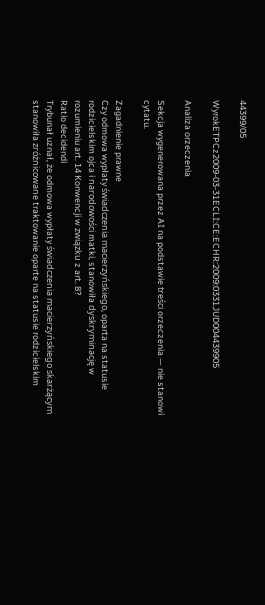44399/05

WyrokETPCz2009-03-31ECLI:CE:ECHR:2009:0331JUD004439905

Analiza orzeczenia

Sekcja wygenerowana przez AI na podstawie treści orzeczenia — nie stanowi cytatu.

Zagadnienie prawne
Czy odmowa wypłaty świadczenia macierzyńskiego, oparta na statusie rodzicielskim ojca i narodowości matki, stanowiła dyskryminację w rozumieniu art. 14 Konwencji w związku z art. 8?
Ratio decidendi
Trybunał uznał, że odmowa wypłaty świadczenia macierzyńskiego skarżącym stanowiła zróżnicowane traktowanie oparte na statusie rodzicielskim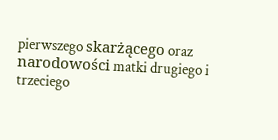pierwszego skarżącego oraz narodowości matki drugiego i trzeciego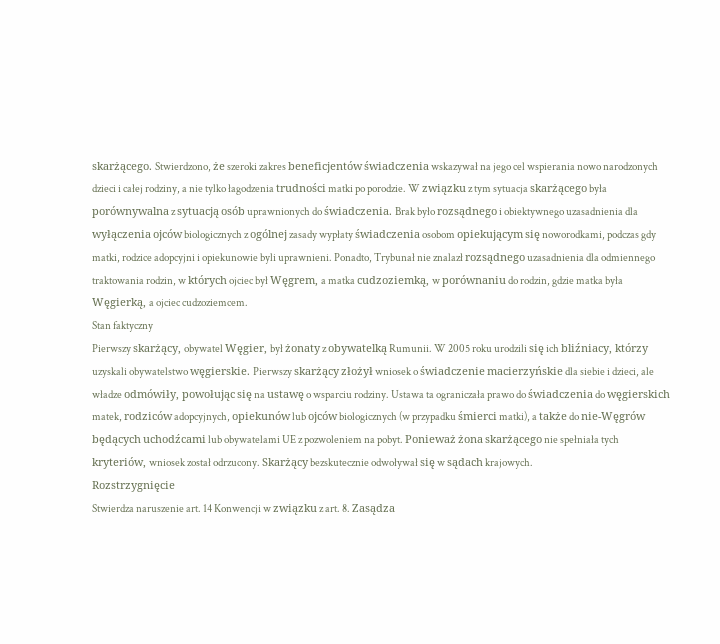skarżącego. Stwierdzono, że szeroki zakres beneficjentów świadczenia wskazywał na jego cel wspierania nowo narodzonych dzieci i całej rodziny, a nie tylko łagodzenia trudności matki po porodzie. W związku z tym sytuacja skarżącego była porównywalna z sytuacją osób uprawnionych do świadczenia. Brak było rozsądnego i obiektywnego uzasadnienia dla wyłączenia ojców biologicznych z ogólnej zasady wypłaty świadczenia osobom opiekującym się noworodkami, podczas gdy matki, rodzice adopcyjni i opiekunowie byli uprawnieni. Ponadto, Trybunał nie znalazł rozsądnego uzasadnienia dla odmiennego traktowania rodzin, w których ojciec był Węgrem, a matka cudzoziemką, w porównaniu do rodzin, gdzie matka była Węgierką, a ojciec cudzoziemcem.
Stan faktyczny
Pierwszy skarżący, obywatel Węgier, był żonaty z obywatelką Rumunii. W 2005 roku urodzili się ich bliźniacy, którzy uzyskali obywatelstwo węgierskie. Pierwszy skarżący złożył wniosek o świadczenie macierzyńskie dla siebie i dzieci, ale władze odmówiły, powołując się na ustawę o wsparciu rodziny. Ustawa ta ograniczała prawo do świadczenia do węgierskich matek, rodziców adopcyjnych, opiekunów lub ojców biologicznych (w przypadku śmierci matki), a także do nie-Węgrów będących uchodźcami lub obywatelami UE z pozwoleniem na pobyt. Ponieważ żona skarżącego nie spełniała tych kryteriów, wniosek został odrzucony. Skarżący bezskutecznie odwoływał się w sądach krajowych.
Rozstrzygnięcie
Stwierdza naruszenie art. 14 Konwencji w związku z art. 8. Zasądza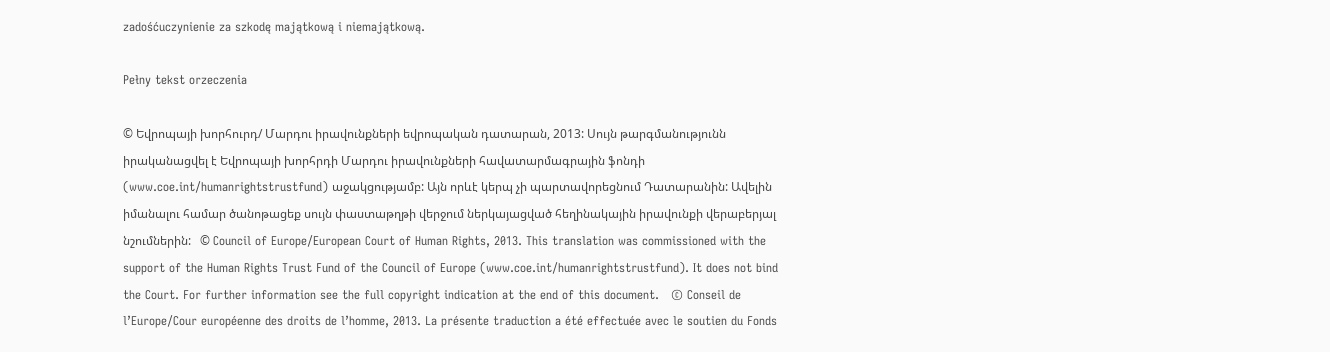zadośćuczynienie za szkodę majątkową i niemajątkową.

Pełny tekst orzeczenia

© Եվրոպայի խորհուրդ/ Մարդու իրավունքների եվրոպական դատարան, 2013: Սույն թարգմանությունն իրականացվել է Եվրոպայի խորհրդի Մարդու իրավունքների հավատարմագրային ֆոնդի (www.coe.int/humanrightstrustfund) աջակցությամբ: Այն որևէ կերպ չի պարտավորեցնում Դատարանին: Ավելին իմանալու համար ծանոթացեք սույն փաստաթղթի վերջում ներկայացված հեղինակային իրավունքի վերաբերյալ նշումներին:   © Council of Europe/European Court of Human Rights, 2013. This translation was commissioned with the support of the Human Rights Trust Fund of the Council of Europe (www.coe.int/humanrightstrustfund). It does not bind the Court. For further information see the full copyright indication at the end of this document.   © Conseil de l’Europe/Cour européenne des droits de l’homme, 2013. La présente traduction a été effectuée avec le soutien du Fonds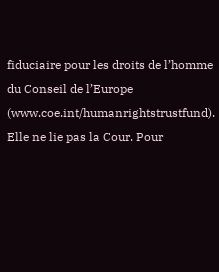fiduciaire pour les droits de l’homme du Conseil de l’Europe (www.coe.int/humanrightstrustfund). Elle ne lie pas la Cour. Pour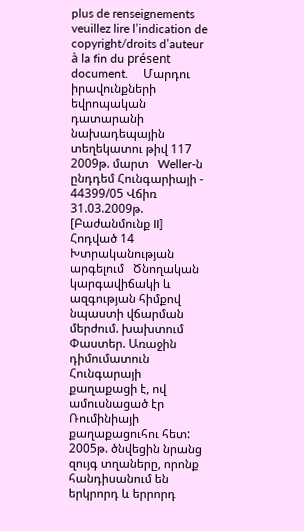plus de renseignements veuillez lire l’indication de copyright/droits d’auteur à la fin du présent document.     Մարդու իրավունքների եվրոպական դատարանի նախադեպային տեղեկատու թիվ 117   2009թ. մարտ   Weller-ն ընդդեմ Հունգարիայի - 44399/05 Վճիռ 31.03.2009թ. [Բաժանմունք II]   Հոդված 14   Խտրականության արգելում   Ծնողական կարգավիճակի և ազգության հիմքով նպաստի վճարման մերժում. խախտում     Փաստեր. Առաջին դիմումատուն Հունգարայի քաղաքացի է, ով ամուսնացած էր Ռումինիայի քաղաքացուհու հետ: 2005թ. ծնվեցին նրանց զույգ տղաները, որոնք հանդիսանում են երկրորդ և երրորդ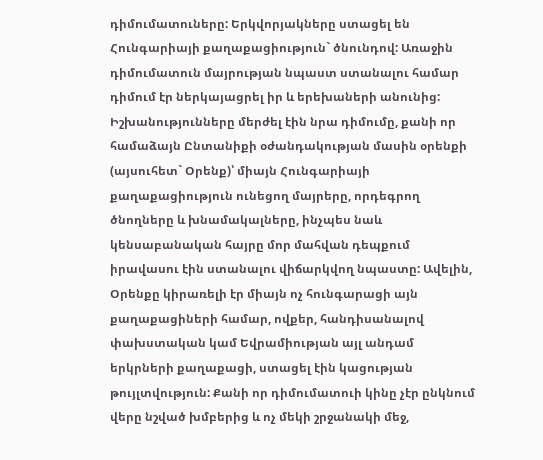դիմումատուները: Երկվորյակները ստացել են Հունգարիայի քաղաքացիություն` ծնունդով: Առաջին դիմումատուն մայրության նպաստ ստանալու համար դիմում էր ներկայացրել իր և երեխաների անունից: Իշխանությունները մերժել էին նրա դիմումը, քանի որ համաձայն Ընտանիքի օժանդակության մասին օրենքի (այսուհետ` Օրենք)՝ միայն Հունգարիայի քաղաքացիություն ունեցող մայրերը, որդեգրող ծնողները և խնամակալները, ինչպես նաև կենսաբանական հայրը մոր մահվան դեպքում իրավասու էին ստանալու վիճարկվող նպաստը: Ավելին, Օրենքը կիրառելի էր միայն ոչ հունգարացի այն քաղաքացիների համար, ովքեր, հանդիսանալով փախստական կամ Եվրամիության այլ անդամ երկրների քաղաքացի, ստացել էին կացության թույլտվություն: Քանի որ դիմումատուի կինը չէր ընկնում վերը նշված խմբերից և ոչ մեկի շրջանակի մեջ,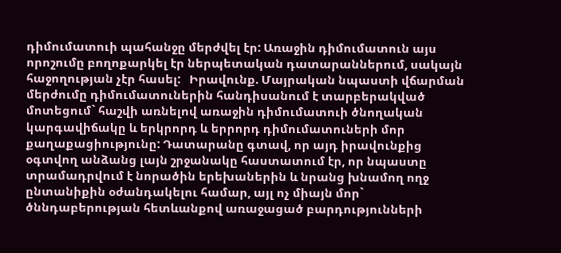դիմումատուի պահանջը մերժվել էր: Առաջին դիմումատուն այս որոշումը բողոքարկել էր ներպետական դատարաններում, սակայն հաջողության չէր հասել:   Իրավունք. Մայրական նպաստի վճարման մերժումը դիմումատուներին հանդիսանում է տարբերակված մոտեցում` հաշվի առնելով առաջին դիմումատուի ծնողական կարգավիճակը և երկրորդ և երրորդ դիմումատուների մոր քաղաքացիությունը: Դատարանը գտավ, որ այդ իրավունքից օգտվող անձանց լայն շրջանակը հաստատում էր, որ նպաստը տրամադրվում է նորածին երեխաներին և նրանց խնամող ողջ ընտանիքին օժանդակելու համար, այլ ոչ միայն մոր` ծննդաբերության հետևանքով առաջացած բարդությունների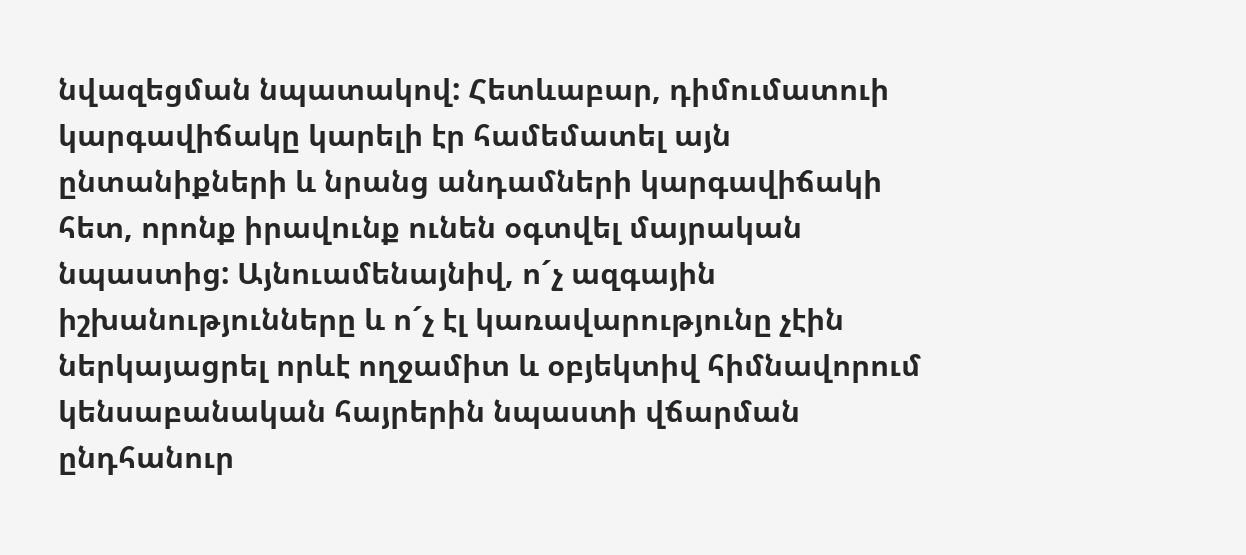նվազեցման նպատակով: Հետևաբար, դիմումատուի կարգավիճակը կարելի էր համեմատել այն ընտանիքների և նրանց անդամների կարգավիճակի հետ, որոնք իրավունք ունեն օգտվել մայրական նպաստից: Այնուամենայնիվ, ո´չ ազգային իշխանությունները և ո´չ էլ կառավարությունը չէին ներկայացրել որևէ ողջամիտ և օբյեկտիվ հիմնավորում կենսաբանական հայրերին նպաստի վճարման ընդհանուր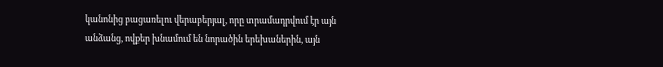կանոնից բացառելու վերաբերյալ, որը տրամադրվում էր այն անձանց, ովքեր խնամում են նորածին երեխաներին, այն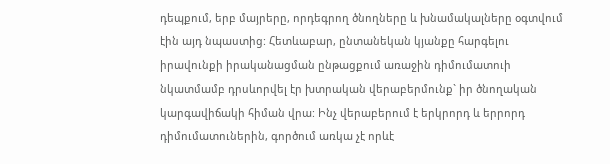դեպքում, երբ մայրերը, որդեգրող ծնողները և խնամակալները օգտվում էին այդ նպաստից: Հետևաբար, ընտանեկան կյանքը հարգելու իրավունքի իրականացման ընթացքում առաջին դիմումատուի նկատմամբ դրսևորվել էր խտրական վերաբերմունք` իր ծնողական կարգավիճակի հիման վրա: Ինչ վերաբերում է երկրորդ և երրորդ դիմումատուներին, գործում առկա չէ որևէ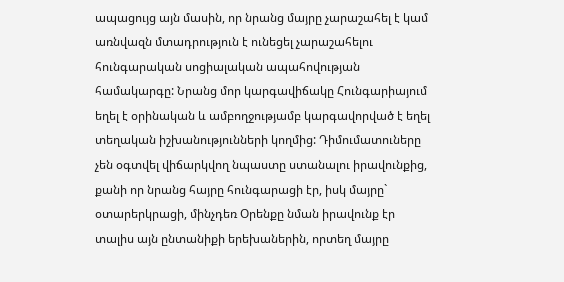ապացույց այն մասին, որ նրանց մայրը չարաշահել է կամ առնվազն մտադրություն է ունեցել չարաշահելու հունգարական սոցիալական ապահովության համակարգը: Նրանց մոր կարգավիճակը Հունգարիայում եղել է օրինական և ամբողջությամբ կարգավորված է եղել տեղական իշխանությունների կողմից: Դիմումատուները չեն օգտվել վիճարկվող նպաստը ստանալու իրավունքից, քանի որ նրանց հայրը հունգարացի էր, իսկ մայրը` օտարերկրացի, մինչդեռ Օրենքը նման իրավունք էր տալիս այն ընտանիքի երեխաներին, որտեղ մայրը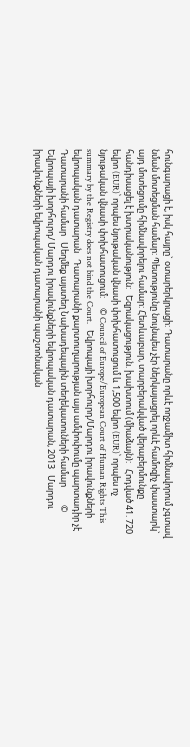հունգարացի է, իսկ հայրը` օտարերկրացի: Դատարանը որևէ ողջամիտ հիմնավորում չգտավ նման մոտեցման համար: Պետությունը նույնպես չէր ներկայացրել որևէ համոզիչ փաստարկ` այդ մոտեցումը հիմնավորելու համար: Հետևաբար, տարբերակված վերաբերմունքը հանդիսացել է խտրականություն:   Եզրակացություն. խախտում (միաձայն):   Հոդված 41. 720 եվրո (EUR)՝ որպես նյութական վնասի փոխհատուցում և 1,500 եվրո (EUR)՝ որպես ոչ նյութական վնասի փոխհատուցում:     © Council of Europe/European Court of Human Rights This summary by the Registry does not bind the Court.   Եվրոպայի խորհուրդ/Մարդու իրավունքների եվրոպական դատարան   Դատարանի քարտուղարության այս ամփոփումը պարտադիր չէ Դատարանի համար   Սեղմեք այստեղ Նախադեպային տեղեկատուների համար         © Եվրոպայի խորհուրդ/ Մարդու իրավունքների եվրոպական դատարան, 2013   Մարդու իրավունքների եվրոպական դատարանի պաշտոնական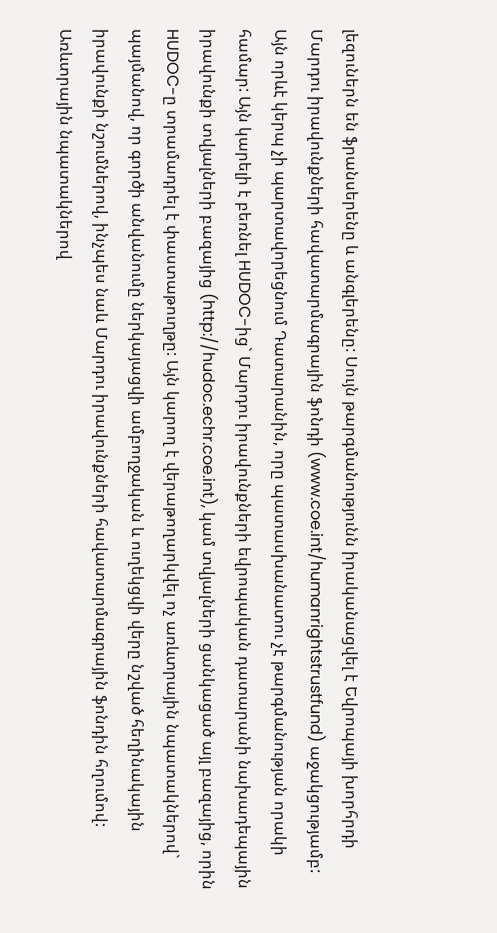լեզուներն են ֆրանսերենը և անգլերենը: Սույն թարգմանությունն իրականացվել է Եվրոպայի խորհրդի Մարդու իրավունքների հավատարմագրային ֆոնդի (www.coe.int/humanrightstrustfund) աջակցությամբ: Այն որևէ կերպ չի պարտավորեցնում Դատարանին, որը պատասխանատու չէ թարգմանության որակի համար: Այն կարելի է բեռնել HUDOC-ից` Մարդու իրավունքների եվրոպական դատարանի նախադեպային իրավունքի տվյալների բազայից (http://hudoc.echr.coe.int), կամ տվյալների ցանկացած այլ բազայից, որին HUDOC-ը տրամադրել է փաստաթուղթը: Այն կարող է վերաթողարկվել ոչ առևտրային նպատակներով` պայմանով, որ գործի անվանումը ներկայացվի ամբողջական և ուղեկցվի վերը նշված հեղինակային իրավունքի նշումներով, ինչպես նաև Մարդու իրավունքների հավատարմագրային ֆոնդին հղումով: Առևտրային նպատակներով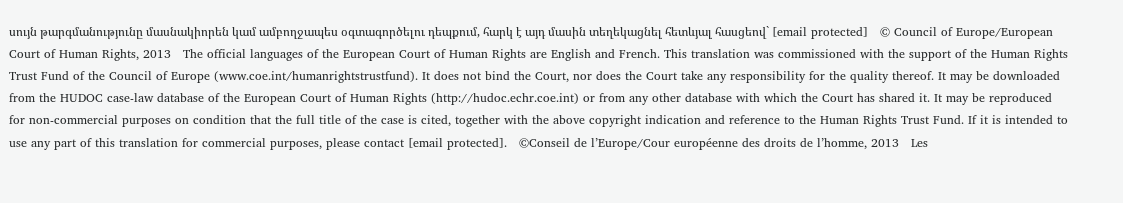սույն թարգմանությունը մասնակիորեն կամ ամբողջապես օգտագործելու դեպքում, հարկ է այդ մասին տեղեկացնել հետևյալ հասցեով` [email protected]   © Council of Europe/European Court of Human Rights, 2013   The official languages of the European Court of Human Rights are English and French. This translation was commissioned with the support of the Human Rights Trust Fund of the Council of Europe (www.coe.int/humanrightstrustfund). It does not bind the Court, nor does the Court take any responsibility for the quality thereof. It may be downloaded from the HUDOC case-law database of the European Court of Human Rights (http://hudoc.echr.coe.int) or from any other database with which the Court has shared it. It may be reproduced for non-commercial purposes on condition that the full title of the case is cited, together with the above copyright indication and reference to the Human Rights Trust Fund. If it is intended to use any part of this translation for commercial purposes, please contact [email protected].   ©Conseil de l’Europe/Cour européenne des droits de l’homme, 2013   Les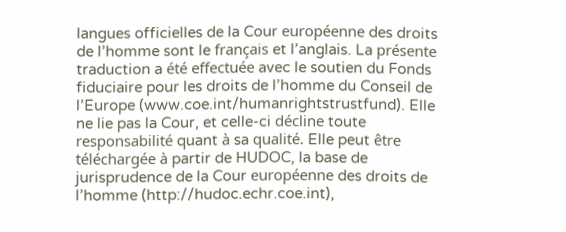langues officielles de la Cour européenne des droits de l’homme sont le français et l’anglais. La présente traduction a été effectuée avec le soutien du Fonds fiduciaire pour les droits de l’homme du Conseil de l’Europe (www.coe.int/humanrightstrustfund). Elle ne lie pas la Cour, et celle-ci décline toute responsabilité quant à sa qualité. Elle peut être téléchargée à partir de HUDOC, la base de jurisprudence de la Cour européenne des droits de l’homme (http://hudoc.echr.coe.int),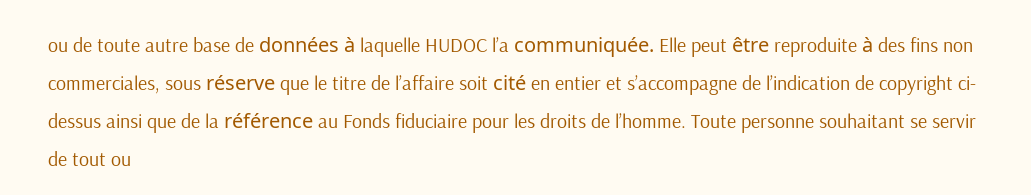ou de toute autre base de données à laquelle HUDOC l’a communiquée. Elle peut être reproduite à des fins non commerciales, sous réserve que le titre de l’affaire soit cité en entier et s’accompagne de l’indication de copyright ci-dessus ainsi que de la référence au Fonds fiduciaire pour les droits de l’homme. Toute personne souhaitant se servir de tout ou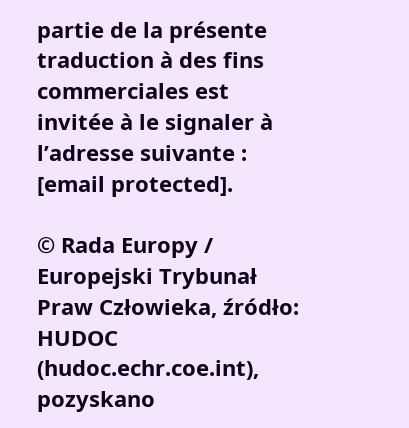partie de la présente traduction à des fins commerciales est invitée à le signaler à l’adresse suivante : [email protected].

© Rada Europy / Europejski Trybunał Praw Człowieka, źródło: HUDOC (hudoc.echr.coe.int), pozyskano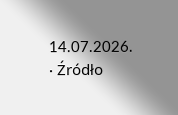14.07.2026. · Źródło